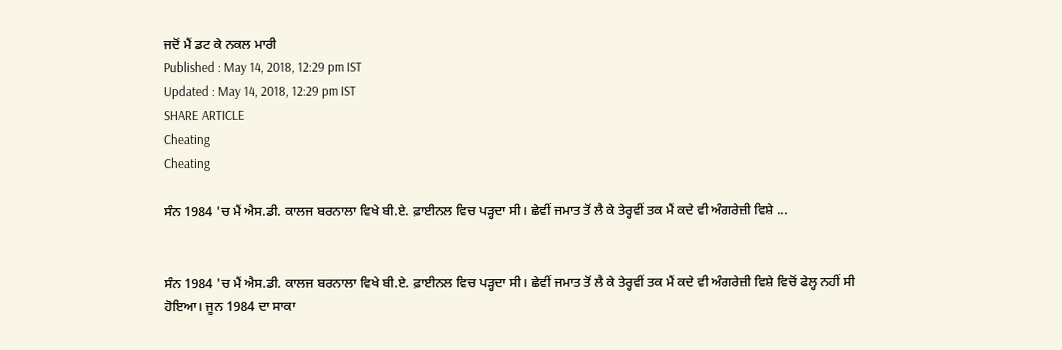ਜਦੋਂ ਮੈਂ ਡਟ ਕੇ ਨਕਲ ਮਾਰੀ
Published : May 14, 2018, 12:29 pm IST
Updated : May 14, 2018, 12:29 pm IST
SHARE ARTICLE
Cheating
Cheating

ਸੰਨ 1984 'ਚ ਮੈਂ ਐਸ.ਡੀ. ਕਾਲਜ ਬਰਨਾਲਾ ਵਿਖੇ ਬੀ.ਏ. ਫ਼ਾਈਨਲ ਵਿਚ ਪੜ੍ਹਦਾ ਸੀ। ਛੇਵੀਂ ਜਮਾਤ ਤੋਂ ਲੈ ਕੇ ਤੇਰ੍ਹਵੀਂ ਤਕ ਮੈਂ ਕਦੇ ਵੀ ਅੰਗਰੇਜ਼ੀ ਵਿਸ਼ੇ ...


ਸੰਨ 1984 'ਚ ਮੈਂ ਐਸ.ਡੀ. ਕਾਲਜ ਬਰਨਾਲਾ ਵਿਖੇ ਬੀ.ਏ. ਫ਼ਾਈਨਲ ਵਿਚ ਪੜ੍ਹਦਾ ਸੀ। ਛੇਵੀਂ ਜਮਾਤ ਤੋਂ ਲੈ ਕੇ ਤੇਰ੍ਹਵੀਂ ਤਕ ਮੈਂ ਕਦੇ ਵੀ ਅੰਗਰੇਜ਼ੀ ਵਿਸ਼ੇ ਵਿਚੋਂ ਫੇਲ੍ਹ ਨਹੀਂ ਸੀ ਹੋਇਆ। ਜੂਨ 1984 ਦਾ ਸਾਕਾ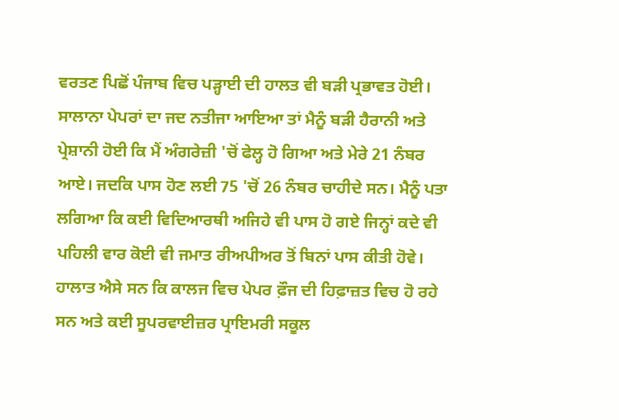ਵਰਤਣ ਪਿਛੋਂ ਪੰਜਾਬ ਵਿਚ ਪੜ੍ਹਾਈ ਦੀ ਹਾਲਤ ਵੀ ਬੜੀ ਪ੍ਰਭਾਵਤ ਹੋਈ। ਸਾਲਾਨਾ ਪੇਪਰਾਂ ਦਾ ਜਦ ਨਤੀਜਾ ਆਇਆ ਤਾਂ ਮੈਨੂੰ ਬੜੀ ਹੈਰਾਨੀ ਅਤੇ ਪ੍ਰੇਸ਼ਾਨੀ ਹੋਈ ਕਿ ਮੈਂ ਅੰਗਰੇਜ਼ੀ 'ਚੋਂ ਫੇਲ੍ਹ ਹੋ ਗਿਆ ਅਤੇ ਮੇਰੇ 21 ਨੰਬਰ ਆਏ। ਜਦਕਿ ਪਾਸ ਹੋਣ ਲਈ 75 'ਚੋਂ 26 ਨੰਬਰ ਚਾਹੀਦੇ ਸਨ। ਮੈਨੂੰ ਪਤਾ ਲਗਿਆ ਕਿ ਕਈ ਵਿਦਿਆਰਥੀ ਅਜਿਹੇ ਵੀ ਪਾਸ ਹੋ ਗਏ ਜਿਨ੍ਹਾਂ ਕਦੇ ਵੀ ਪਹਿਲੀ ਵਾਰ ਕੋਈ ਵੀ ਜਮਾਤ ਰੀਅਪੀਅਰ ਤੋਂ ਬਿਨਾਂ ਪਾਸ ਕੀਤੀ ਹੋਵੇ। ਹਾਲਾਤ ਐਸੇ ਸਨ ਕਿ ਕਾਲਜ ਵਿਚ ਪੇਪਰ ਫ਼ੌਜ ਦੀ ਹਿਫ਼ਾਜ਼ਤ ਵਿਚ ਹੋ ਰਹੇ ਸਨ ਅਤੇ ਕਈ ਸੂਪਰਵਾਈਜ਼ਰ ਪ੍ਰਾਇਮਰੀ ਸਕੂਲ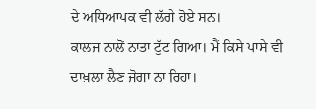ਦੇ ਅਧਿਆਪਕ ਵੀ ਲੱਗੇ ਹੋਏ ਸਨ।
ਕਾਲਜ ਨਾਲੋਂ ਨਾਤਾ ਟੁੱਟ ਗਿਆ। ਮੈਂ ਕਿਸੇ ਪਾਸੇ ਵੀ ਦਾਖ਼ਲਾ ਲੈਣ ਜੋਗਾ ਨਾ ਰਿਹਾ।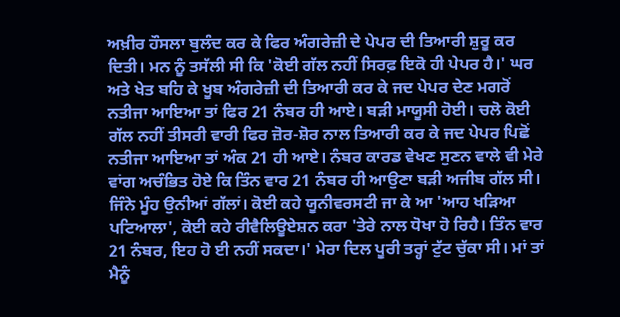ਅਖ਼ੀਰ ਹੌਸਲਾ ਬੁਲੰਦ ਕਰ ਕੇ ਫਿਰ ਅੰਗਰੇਜ਼ੀ ਦੇ ਪੇਪਰ ਦੀ ਤਿਆਰੀ ਸ਼ੁਰੂ ਕਰ ਦਿਤੀ। ਮਨ ਨੂੰ ਤਸੱਲੀ ਸੀ ਕਿ 'ਕੋਈ ਗੱਲ ਨਹੀਂ ਸਿਰਫ਼ ਇਕੋ ਹੀ ਪੇਪਰ ਹੈ।' ਘਰ ਅਤੇ ਖੇਤ ਬਹਿ ਕੇ ਖੂਬ ਅੰਗਰੇਜ਼ੀ ਦੀ ਤਿਆਰੀ ਕਰ ਕੇ ਜਦ ਪੇਪਰ ਦੇਣ ਮਗਰੋਂ ਨਤੀਜਾ ਆਇਆ ਤਾਂ ਫਿਰ 21 ਨੰਬਰ ਹੀ ਆਏ। ਬੜੀ ਮਾਯੂਸੀ ਹੋਈ। ਚਲੋ ਕੋਈ ਗੱਲ ਨਹੀਂ ਤੀਸਰੀ ਵਾਰੀ ਫਿਰ ਜ਼ੋਰ-ਸ਼ੋਰ ਨਾਲ ਤਿਆਰੀ ਕਰ ਕੇ ਜਦ ਪੇਪਰ ਪਿਛੋਂ ਨਤੀਜਾ ਆਇਆ ਤਾਂ ਅੰਕ 21 ਹੀ ਆਏ। ਨੰਬਰ ਕਾਰਡ ਵੇਖਣ ਸੁਣਨ ਵਾਲੇ ਵੀ ਮੇਰੇ ਵਾਂਗ ਅਚੰਭਿਤ ਹੋਏ ਕਿ ਤਿੰਨ ਵਾਰ 21 ਨੰਬਰ ਹੀ ਆਉਣਾ ਬੜੀ ਅਜੀਬ ਗੱਲ ਸੀ।
ਜਿੰਨੇ ਮੂੰਹ ਉਨੀਆਂ ਗੱਲਾਂ। ਕੋਈ ਕਹੇ ਯੂਨੀਵਰਸਟੀ ਜਾ ਕੇ ਆ 'ਆਹ ਖੜਿਆ ਪਟਿਆਲਾ', ਕੋਈ ਕਹੇ ਰੀਵੈਲਿਊਏਸ਼ਨ ਕਰਾ 'ਤੇਰੇ ਨਾਲ ਧੋਖਾ ਹੋ ਰਿਹੈ। ਤਿੰਨ ਵਾਰ 21 ਨੰਬਰ, ਇਹ ਹੋ ਈ ਨਹੀਂ ਸਕਦਾ।' ਮੇਰਾ ਦਿਲ ਪੂਰੀ ਤਰ੍ਹਾਂ ਟੁੱਟ ਚੁੱਕਾ ਸੀ। ਮਾਂ ਤਾਂ ਮੈਨੂੰ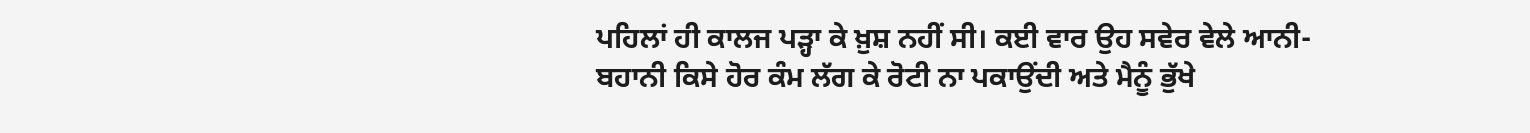ਪਹਿਲਾਂ ਹੀ ਕਾਲਜ ਪੜ੍ਹਾ ਕੇ ਖ਼ੁਸ਼ ਨਹੀਂ ਸੀ। ਕਈ ਵਾਰ ਉਹ ਸਵੇਰ ਵੇਲੇ ਆਨੀ-ਬਹਾਨੀ ਕਿਸੇ ਹੋਰ ਕੰਮ ਲੱਗ ਕੇ ਰੋਟੀ ਨਾ ਪਕਾਉਂਦੀ ਅਤੇ ਮੈਨੂੰ ਭੁੱਖੇ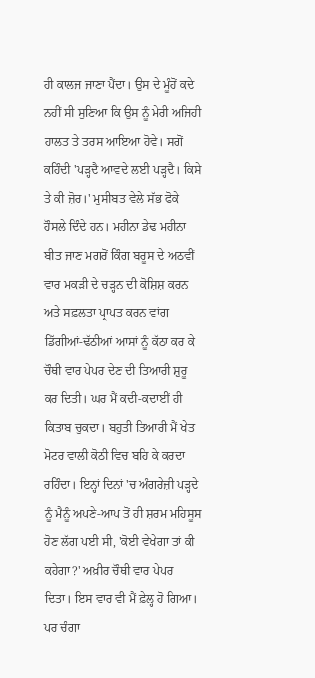ਹੀ ਕਾਲਜ ਜਾਣਾ ਪੈਂਦਾ। ਉਸ ਦੇ ਮੂੰਹੋਂ ਕਦੇ ਨਹੀਂ ਸੀ ਸੁਣਿਆ ਕਿ ਉਸ ਨੂੰ ਮੇਰੀ ਅਜਿਹੀ ਹਾਲਤ ਤੇ ਤਰਸ ਆਇਆ ਹੋਵੇ। ਸਗੋਂ ਕਹਿੰਦੀ 'ਪੜ੍ਹਦੈ ਆਵਦੇ ਲਈ ਪੜ੍ਹਦੈ। ਕਿਸੇ ਤੇ ਕੀ ਜ਼ੋਰ।' ਮੁਸੀਬਤ ਵੇਲੇ ਸੱਭ ਫੋਕੇ ਹੌਸਲੇ ਦਿੰਦੇ ਹਨ। ਮਹੀਨਾ ਡੇਢ ਮਹੀਨਾ ਬੀਤ ਜਾਣ ਮਗਰੋਂ ਕਿੰਗ ਬਰੂਸ ਦੇ ਅਠਵੀਂ ਵਾਰ ਮਕੜੀ ਦੇ ਚੜ੍ਹਨ ਦੀ ਕੋਸ਼ਿਸ਼ ਕਰਨ ਅਤੇ ਸਫ਼ਲਤਾ ਪ੍ਰਾਪਤ ਕਰਨ ਵਾਂਗ ਡਿੱਗੀਆਂ-ਢੱਠੀਆਂ ਆਸਾਂ ਨੂੰ ਕੱਠਾ ਕਰ ਕੇ ਚੌਥੀ ਵਾਰ ਪੇਪਰ ਦੇਣ ਦੀ ਤਿਆਰੀ ਸ਼ੁਰੂ ਕਰ ਦਿਤੀ। ਘਰ ਮੈਂ ਕਦੀ-ਕਦਾਈਂ ਹੀ ਕਿਤਾਬ ਚੁਕਦਾ। ਬਹੁਤੀ ਤਿਆਰੀ ਮੈਂ ਖੇਤ ਮੋਟਰ ਵਾਲੀ ਕੋਠੀ ਵਿਚ ਬਹਿ ਕੇ ਕਰਦਾ ਰਹਿੰਦਾ। ਇਨ੍ਹਾਂ ਦਿਨਾਂ 'ਚ ਅੰਗਰੇਜ਼ੀ ਪੜ੍ਹਦੇ ਨੂੰ ਮੈਨੂੰ ਅਪਣੇ-ਆਪ ਤੋਂ ਹੀ ਸ਼ਰਮ ਮਹਿਸੂਸ ਹੋਣ ਲੱਗ ਪਈ ਸੀ, 'ਕੋਈ ਵੇਖੇਗਾ ਤਾਂ ਕੀ ਕਹੇਗਾ?' ਅਖ਼ੀਰ ਚੌਥੀ ਵਾਰ ਪੇਪਰ ਦਿਤਾ। ਇਸ ਵਾਰ ਵੀ ਮੈਂ ਫ਼ੇਲ੍ਹ ਹੋ ਗਿਆ। ਪਰ ਚੰਗਾ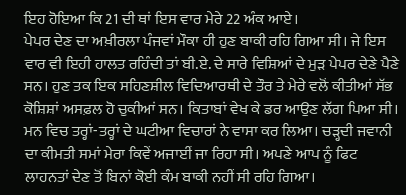ਇਹ ਹੋਇਆ ਕਿ 21 ਦੀ ਥਾਂ ਇਸ ਵਾਰ ਮੇਰੇ 22 ਅੰਕ ਆਏ।
ਪੇਪਰ ਦੇਣ ਦਾ ਅਖ਼ੀਰਲਾ ਪੰਜਵਾਂ ਮੌਕਾ ਹੀ ਹੁਣ ਬਾਕੀ ਰਹਿ ਗਿਆ ਸੀ। ਜੇ ਇਸ ਵਾਰ ਵੀ ਇਹੀ ਹਾਲਤ ਰਹਿੰਦੀ ਤਾਂ ਬੀ.ਏ. ਦੇ ਸਾਰੇ ਵਿਸ਼ਿਆਂ ਦੇ ਮੁੜ ਪੇਪਰ ਦੇਣੇ ਪੈਣੇ ਸਨ। ਹੁਣ ਤਕ ਇਕ ਸਹਿਣਸ਼ੀਲ ਵਿਦਿਆਰਥੀ ਦੇ ਤੌਰ ਤੇ ਮੇਰੇ ਵਲੋਂ ਕੀਤੀਆਂ ਸੱਭ ਕੋਸ਼ਿਸ਼ਾਂ ਅਸਫ਼ਲ ਹੋ ਚੁਕੀਆਂ ਸਨ। ਕਿਤਾਬਾਂ ਵੇਖ ਕੇ ਡਰ ਆਉਣ ਲੱਗ ਪਿਆ ਸੀ। ਮਨ ਵਿਚ ਤਰ੍ਹਾਂ-ਤਰ੍ਹਾਂ ਦੇ ਘਟੀਆ ਵਿਚਾਰਾਂ ਨੇ ਵਾਸਾ ਕਰ ਲਿਆ। ਚੜ੍ਹਦੀ ਜਵਾਨੀ ਦਾ ਕੀਮਤੀ ਸਮਾਂ ਮੇਰਾ ਕਿਵੇਂ ਅਜਾਈਂ ਜਾ ਰਿਹਾ ਸੀ। ਅਪਣੇ ਆਪ ਨੂੰ ਫਿਟ ਲਾਹਨਤਾਂ ਦੇਣ ਤੋਂ ਬਿਨਾਂ ਕੋਈ ਕੰਮ ਬਾਕੀ ਨਹੀਂ ਸੀ ਰਹਿ ਗਿਆ।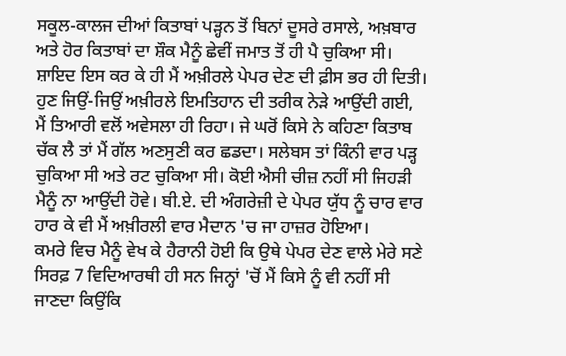ਸਕੂਲ-ਕਾਲਜ ਦੀਆਂ ਕਿਤਾਬਾਂ ਪੜ੍ਹਨ ਤੋਂ ਬਿਨਾਂ ਦੂਸਰੇ ਰਸਾਲੇ, ਅਖ਼ਬਾਰ ਅਤੇ ਹੋਰ ਕਿਤਾਬਾਂ ਦਾ ਸ਼ੌਕ ਮੈਨੂੰ ਛੇਵੀਂ ਜਮਾਤ ਤੋਂ ਹੀ ਪੈ ਚੁਕਿਆ ਸੀ। ਸ਼ਾਇਦ ਇਸ ਕਰ ਕੇ ਹੀ ਮੈਂ ਅਖ਼ੀਰਲੇ ਪੇਪਰ ਦੇਣ ਦੀ ਫ਼ੀਸ ਭਰ ਹੀ ਦਿਤੀ।
ਹੁਣ ਜਿਉਂ-ਜਿਉਂ ਅਖ਼ੀਰਲੇ ਇਮਤਿਹਾਨ ਦੀ ਤਰੀਕ ਨੇੜੇ ਆਉਂਦੀ ਗਈ, ਮੈਂ ਤਿਆਰੀ ਵਲੋਂ ਅਵੇਸਲਾ ਹੀ ਰਿਹਾ। ਜੇ ਘਰੋਂ ਕਿਸੇ ਨੇ ਕਹਿਣਾ ਕਿਤਾਬ ਚੱਕ ਲੈ ਤਾਂ ਮੈਂ ਗੱਲ ਅਣਸੁਣੀ ਕਰ ਛਡਦਾ। ਸਲੇਬਸ ਤਾਂ ਕਿੰਨੀ ਵਾਰ ਪੜ੍ਹ ਚੁਕਿਆ ਸੀ ਅਤੇ ਰਟ ਚੁਕਿਆ ਸੀ। ਕੋਈ ਐਸੀ ਚੀਜ਼ ਨਹੀਂ ਸੀ ਜਿਹੜੀ ਮੈਨੂੰ ਨਾ ਆਉਂਦੀ ਹੋਵੇ। ਬੀ.ਏ. ਦੀ ਅੰਗਰੇਜ਼ੀ ਦੇ ਪੇਪਰ ਯੁੱਧ ਨੂੰ ਚਾਰ ਵਾਰ ਹਾਰ ਕੇ ਵੀ ਮੈਂ ਅਖ਼ੀਰਲੀ ਵਾਰ ਮੈਦਾਨ 'ਚ ਜਾ ਹਾਜ਼ਰ ਹੋਇਆ।
ਕਮਰੇ ਵਿਚ ਮੈਨੂੰ ਵੇਖ ਕੇ ਹੈਰਾਨੀ ਹੋਈ ਕਿ ਉਥੇ ਪੇਪਰ ਦੇਣ ਵਾਲੇ ਮੇਰੇ ਸਣੇ ਸਿਰਫ਼ 7 ਵਿਦਿਆਰਥੀ ਹੀ ਸਨ ਜਿਨ੍ਹਾਂ 'ਚੋਂ ਮੈਂ ਕਿਸੇ ਨੂੰ ਵੀ ਨਹੀਂ ਸੀ ਜਾਣਦਾ ਕਿਉਂਕਿ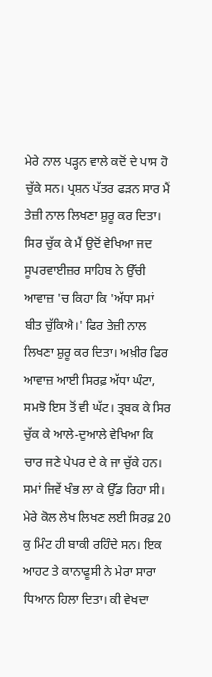ਮੇਰੇ ਨਾਲ ਪੜ੍ਹਨ ਵਾਲੇ ਕਦੋਂ ਦੇ ਪਾਸ ਹੋ ਚੁੱਕੇ ਸਨ। ਪ੍ਰਸ਼ਨ ਪੱਤਰ ਫੜਨ ਸਾਰ ਮੈਂ ਤੇਜ਼ੀ ਨਾਲ ਲਿਖਣਾ ਸ਼ੁਰੂ ਕਰ ਦਿਤਾ। ਸਿਰ ਚੁੱਕ ਕੇ ਮੈਂ ਉਦੋਂ ਵੇਖਿਆ ਜਦ ਸੂਪਰਵਾਈਜ਼ਰ ਸਾਹਿਬ ਨੇ ਉੱਚੀ ਆਵਾਜ਼ 'ਚ ਕਿਹਾ ਕਿ 'ਅੱਧਾ ਸਮਾਂ ਬੀਤ ਚੁੱਕਿਐ।' ਫਿਰ ਤੇਜ਼ੀ ਨਾਲ ਲਿਖਣਾ ਸ਼ੁਰੂ ਕਰ ਦਿਤਾ। ਅਖ਼ੀਰ ਫਿਰ ਆਵਾਜ਼ ਆਈ ਸਿਰਫ਼ ਅੱਧਾ ਘੰਟਾ, ਸਮਝੋ ਇਸ ਤੋਂ ਵੀ ਘੱਟ। ਤ੍ਰਬਕ ਕੇ ਸਿਰ ਚੁੱਕ ਕੇ ਆਲੇ-ਦੁਆਲੇ ਵੇਖਿਆ ਕਿ ਚਾਰ ਜਣੇ ਪੇਪਰ ਦੇ ਕੇ ਜਾ ਚੁੱਕੇ ਹਨ। ਸਮਾਂ ਜਿਵੇਂ ਖੰਭ ਲਾ ਕੇ ਉੱਡ ਰਿਹਾ ਸੀ। ਮੇਰੇ ਕੋਲ ਲੇਖ ਲਿਖਣ ਲਈ ਸਿਰਫ਼ 20 ਕੁ ਮਿੰਟ ਹੀ ਬਾਕੀ ਰਹਿੰਦੇ ਸਨ। ਇਕ ਆਹਟ ਤੇ ਕਾਨਾਫੂਸੀ ਨੇ ਮੇਰਾ ਸਾਰਾ ਧਿਆਨ ਹਿਲਾ ਦਿਤਾ। ਕੀ ਵੇਖਦਾ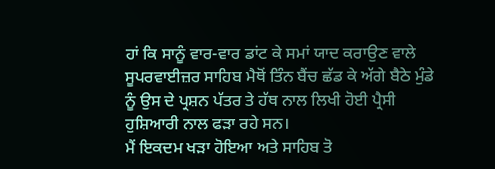ਹਾਂ ਕਿ ਸਾਨੂੰ ਵਾਰ-ਵਾਰ ਡਾਂਟ ਕੇ ਸਮਾਂ ਯਾਦ ਕਰਾਉਣ ਵਾਲੇ ਸੂਪਰਵਾਈਜ਼ਰ ਸਾਹਿਬ ਮੈਥੋਂ ਤਿੰਨ ਬੈਂਚ ਛੱਡ ਕੇ ਅੱਗੇ ਬੈਠੇ ਮੁੰਡੇ ਨੂੰ ਉਸ ਦੇ ਪ੍ਰਸ਼ਨ ਪੱਤਰ ਤੇ ਹੱਥ ਨਾਲ ਲਿਖੀ ਹੋਈ ਪ੍ਰੈਸੀ ਹੁਸ਼ਿਆਰੀ ਨਾਲ ਫੜਾ ਰਹੇ ਸਨ।
ਮੈਂ ਇਕਦਮ ਖੜਾ ਹੋਇਆ ਅਤੇ ਸਾਹਿਬ ਤੋ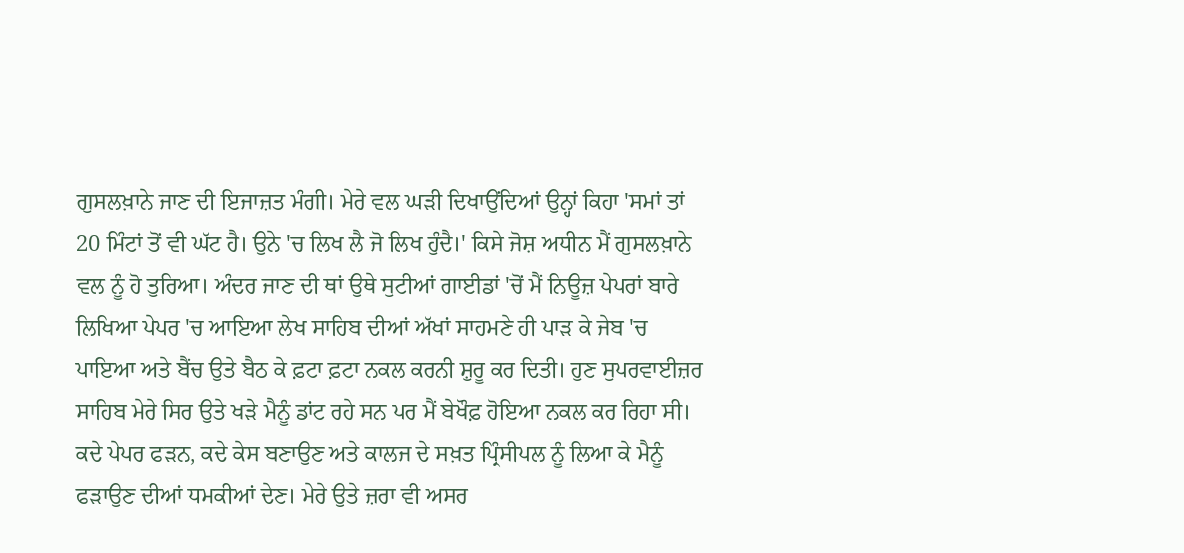ਗੁਸਲਖ਼ਾਨੇ ਜਾਣ ਦੀ ਇਜਾਜ਼ਤ ਮੰਗੀ। ਮੇਰੇ ਵਲ ਘੜੀ ਦਿਖਾਉਂਦਿਆਂ ਉਨ੍ਹਾਂ ਕਿਹਾ 'ਸਮਾਂ ਤਾਂ 20 ਮਿੰਟਾਂ ਤੋਂ ਵੀ ਘੱਟ ਹੈ। ਉਨੇ 'ਚ ਲਿਖ ਲੈ ਜੋ ਲਿਖ ਹੁੰਦੈ।' ਕਿਸੇ ਜੋਸ਼ ਅਧੀਨ ਮੈਂ ਗੁਸਲਖ਼ਾਨੇ ਵਲ ਨੂੰ ਹੋ ਤੁਰਿਆ। ਅੰਦਰ ਜਾਣ ਦੀ ਥਾਂ ਉਥੇ ਸੁਟੀਆਂ ਗਾਈਡਾਂ 'ਚੋਂ ਮੈਂ ਨਿਊਜ਼ ਪੇਪਰਾਂ ਬਾਰੇ ਲਿਖਿਆ ਪੇਪਰ 'ਚ ਆਇਆ ਲੇਖ ਸਾਹਿਬ ਦੀਆਂ ਅੱਖਾਂ ਸਾਹਮਣੇ ਹੀ ਪਾੜ ਕੇ ਜੇਬ 'ਚ ਪਾਇਆ ਅਤੇ ਬੈਂਚ ਉਤੇ ਬੈਠ ਕੇ ਫ਼ਟਾ ਫ਼ਟਾ ਨਕਲ ਕਰਨੀ ਸ਼ੁਰੂ ਕਰ ਦਿਤੀ। ਹੁਣ ਸੁਪਰਵਾਈਜ਼ਰ ਸਾਹਿਬ ਮੇਰੇ ਸਿਰ ਉਤੇ ਖੜੇ ਮੈਨੂੰ ਡਾਂਟ ਰਹੇ ਸਨ ਪਰ ਮੈਂ ਬੇਖੌਫ਼ ਹੋਇਆ ਨਕਲ ਕਰ ਰਿਹਾ ਸੀ। ਕਦੇ ਪੇਪਰ ਫੜਨ, ਕਦੇ ਕੇਸ ਬਣਾਉਣ ਅਤੇ ਕਾਲਜ ਦੇ ਸਖ਼ਤ ਪ੍ਰਿੰਸੀਪਲ ਨੂੰ ਲਿਆ ਕੇ ਮੈਨੂੰ ਫੜਾਉਣ ਦੀਆਂ ਧਮਕੀਆਂ ਦੇਣ। ਮੇਰੇ ਉਤੇ ਜ਼ਰਾ ਵੀ ਅਸਰ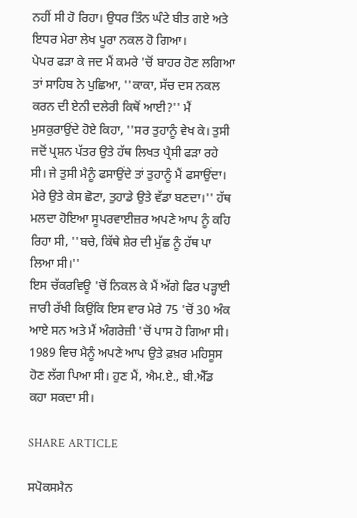ਨਹੀਂ ਸੀ ਹੋ ਰਿਹਾ। ਉਧਰ ਤਿੰਨ ਘੰਟੇ ਬੀਤ ਗਏ ਅਤੇ ਇਧਰ ਮੇਰਾ ਲੇਖ ਪੂਰਾ ਨਕਲ ਹੋ ਗਿਆ।
ਪੇਪਰ ਫੜਾ ਕੇ ਜਦ ਮੈਂ ਕਮਰੇ 'ਚੋਂ ਬਾਹਰ ਹੋਣ ਲਗਿਆ ਤਾਂ ਸਾਹਿਬ ਨੇ ਪੁਛਿਆ, ''ਕਾਕਾ, ਸੱਚ ਦਸ ਨਕਲ ਕਰਨ ਦੀ ਏਨੀ ਦਲੇਰੀ ਕਿਥੋਂ ਆਈ?'' ਮੈਂ ਮੁਸਕੁਰਾਉਂਦੇ ਹੋਏ ਕਿਹਾ, ''ਸਰ ਤੁਹਾਨੂੰ ਵੇਖ ਕੇ। ਤੁਸੀ ਜਦੋਂ ਪ੍ਰਸ਼ਨ ਪੱਤਰ ਉਤੇ ਹੱਥ ਲਿਖਤ ਪ੍ਰੈਸੀ ਫੜਾ ਰਹੇ ਸੀ। ਜੇ ਤੁਸੀ ਮੈਨੂੰ ਫਸਾਉਂਦੇ ਤਾਂ ਤੁਹਾਨੂੰ ਮੈਂ ਫਸਾਉਂਦਾ। ਮੇਰੇ ਉਤੇ ਕੇਸ ਛੋਟਾ, ਤੁਹਾਡੇ ਉਤੇ ਵੱਡਾ ਬਣਦਾ।'' ਹੱਥ ਮਲਦਾ ਹੋਇਆ ਸੂਪਰਵਾਈਜ਼ਰ ਅਪਣੇ ਆਪ ਨੂੰ ਕਹਿ ਰਿਹਾ ਸੀ, ''ਬਚੇ, ਕਿੱਥੇ ਸ਼ੇਰ ਦੀ ਮੁੱਛ ਨੂੰ ਹੱਥ ਪਾ ਲਿਆ ਸੀ।''
ਇਸ ਚੱਕਰਵਿਊ 'ਚੋਂ ਨਿਕਲ ਕੇ ਮੈਂ ਅੱਗੇ ਫਿਰ ਪੜ੍ਹਾਈ ਜਾਰੀ ਰੱਖੀ ਕਿਉਂਕਿ ਇਸ ਵਾਰ ਮੇਰੇ 75 'ਚੋਂ 30 ਅੰਕ ਆਏ ਸਨ ਅਤੇ ਮੈਂ ਅੰਗਰੇਜ਼ੀ 'ਚੋਂ ਪਾਸ ਹੋ ਗਿਆ ਸੀ। 1989 ਵਿਚ ਮੈਨੂੰ ਅਪਣੇ ਆਪ ਉਤੇ ਫ਼ਖ਼ਰ ਮਹਿਸੂਸ ਹੋਣ ਲੱਗ ਪਿਆ ਸੀ। ਹੁਣ ਮੈਂ, ਐਮ.ਏ., ਬੀ.ਐੱਡ ਕਹਾ ਸਕਦਾ ਸੀ।

SHARE ARTICLE

ਸਪੋਕਸਮੈਨ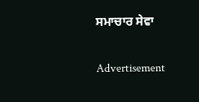ਸਮਾਚਾਰ ਸੇਵਾ

Advertisement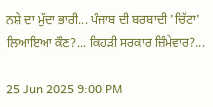ਨਸ਼ੇ ਦਾ ਮੁੱਦਾ ਭਾਰੀ... ਪੰਜਾਬ ਦੀ ਬਰਬਾਦੀ 'ਚਿੱਟਾ' ਲਿਆਇਆ ਕੌਣ?... ਕਿਹੜੀ ਸਰਕਾਰ ਜ਼ਿੰਮੇਵਾਰ?...

25 Jun 2025 9:00 PM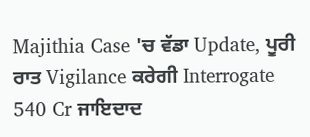Majithia Case 'ਚ ਵੱਡਾ Update, ਪੂਰੀ ਰਾਤ Vigilance ਕਰੇਗੀ Interrogate 540 Cr ਜਾਇਦਾਦ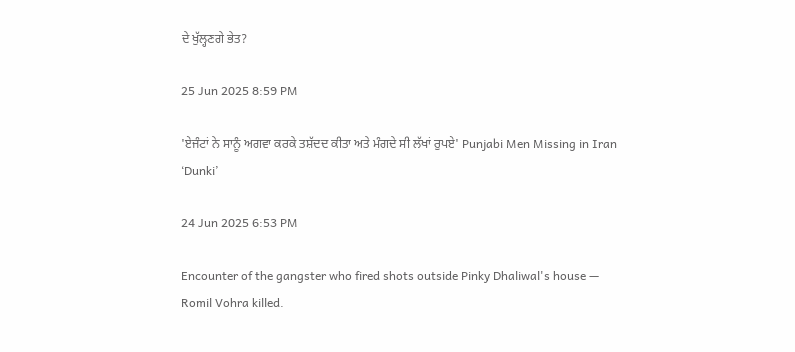ਦੇ ਖੁੱਲ੍ਹਣਗੇ ਭੇਤ?

25 Jun 2025 8:59 PM

'ਏਜੰਟਾਂ ਨੇ ਸਾਨੂੰ ਅਗਵਾ ਕਰਕੇ ਤਸ਼ੱਦਦ ਕੀਤਾ ਅਤੇ ਮੰਗਦੇ ਸੀ ਲੱਖਾਂ ਰੁਪਏ' Punjabi Men Missing in Iran ‘Dunki’

24 Jun 2025 6:53 PM

Encounter of the gangster who fired shots outside Pinky Dhaliwal's house — Romil Vohra killed.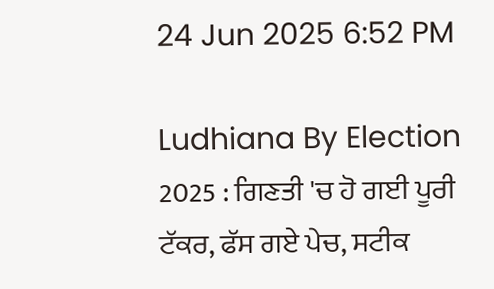24 Jun 2025 6:52 PM

Ludhiana By Election 2025 : ਗਿਣਤੀ 'ਚ ਹੋ ਗਈ ਪੂਰੀ ਟੱਕਰ, ਫੱਸ ਗਏ ਪੇਚ, ਸਟੀਕ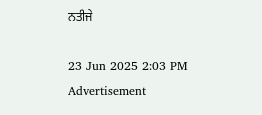ਨਤੀਜੇ

23 Jun 2025 2:03 PM
Advertisement